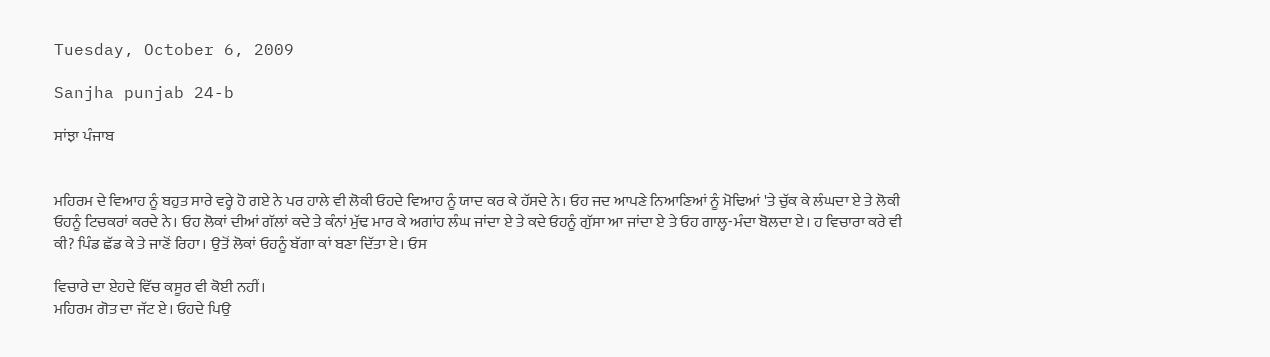Tuesday, October 6, 2009

Sanjha punjab 24-b

ਸਾਂਝਾ ਪੰਜਾਬ


ਮਹਿਰਮ ਦੇ ਵਿਆਹ ਨੂੰ ਬਹੁਤ ਸਾਰੇ ਵਰ੍ਹੇ ਹੋ ਗਏ ਨੇ ਪਰ ਹਾਲੇ ਵੀ ਲੋਕੀ ਓਹਦੇ ਵਿਆਹ ਨੂੰ ਯਾਦ ਕਰ ਕੇ ਹੱਸਦੇ ਨੇ। ਓਹ ਜਦ ਆਪਣੇ ਨਿਆਣਿਆਂ ਨੂੰ ਮੋਢਿਆਂ 'ਤੇ ਚੁੱਕ ਕੇ ਲੰਘਦਾ ਏ ਤੇ ਲੋਕੀ ਓਹਨੂੰ ਟਿਚਕਰਾਂ ਕਰਦੇ ਨੇ। ਓਹ ਲੋਕਾਂ ਦੀਆਂ ਗੱਲਾਂ ਕਦੇ ਤੇ ਕੰਨਾਂ ਮੁੱਢ ਮਾਰ ਕੇ ਅਗਾਂਹ ਲੰਘ ਜਾਂਦਾ ਏ ਤੇ ਕਦੇ ਓਹਨੂੰ ਗੁੱਸਾ ਆ ਜਾਂਦਾ ਏ ਤੇ ਓਹ ਗਾਲ੍ਹ-ਮੰਦਾ ਬੋਲਦਾ ਏ। ਹ ਵਿਚਾਰਾ ਕਰੇ ਵੀ ਕੀ? ਪਿੰਡ ਛੱਡ ਕੇ ਤੇ ਜਾਣੋਂ ਰਿਹਾ। ਉਤੋਂ ਲੋਕਾਂ ਓਹਨੂੰ ਬੱਗਾ ਕਾਂ ਬਣਾ ਦਿੱਤਾ ਏ। ਓਸ

ਵਿਚਾਰੇ ਦਾ ਏਹਦੇ ਵਿੱਚ ਕਸੂਰ ਵੀ ਕੋਈ ਨਹੀਂ।
ਮਹਿਰਮ ਗੋਤ ਦਾ ਜੱਟ ਏ। ਓਹਦੇ ਪਿਉ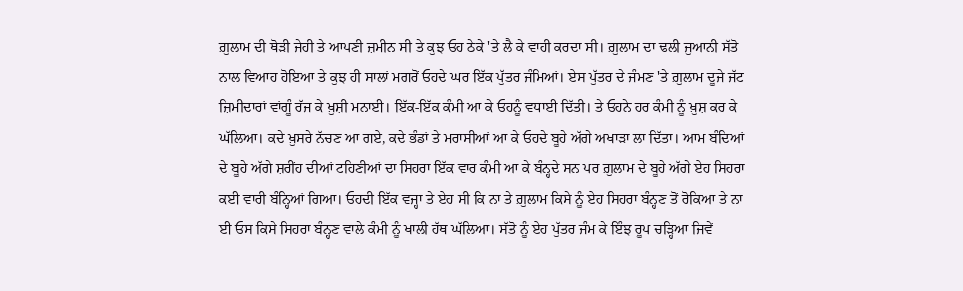ਗ਼ੁਲਾਮ ਦੀ ਥੋੜੀ ਜੇਹੀ ਤੇ ਆਪਣੀ ਜ਼ਮੀਨ ਸੀ ਤੇ ਕੁਝ ਓਹ ਠੇਕੇ 'ਤੇ ਲੈ ਕੇ ਵਾਹੀ ਕਰਦਾ ਸੀ। ਗ਼ੁਲਾਮ ਦਾ ਢਲੀ ਜੁਆਨੀ ਸੱਤੋ ਨਾਲ ਵਿਆਹ ਹੋਇਆ ਤੇ ਕੁਝ ਹੀ ਸਾਲਾਂ ਮਗਰੋਂ ਓਹਦੇ ਘਰ ਇੱਕ ਪੁੱਤਰ ਜੰਮਿਆਂ। ਏਸ ਪੁੱਤਰ ਦੇ ਜੰਮਣ 'ਤੇ ਗ਼ੁਲਾਮ ਦੂਜੇ ਜੱਟ ਜ਼ਿਮੀਦਾਰਾਂ ਵਾਂਗੂੰ ਰੱਜ ਕੇ ਖ਼ੁਸ਼ੀ ਮਨਾਈ। ਇੱਕ-ਇੱਕ ਕੰਮੀ ਆ ਕੇ ਓਹਨੂੰ ਵਧਾਈ ਦਿੱਤੀ। ਤੇ ਓਹਨੇ ਹਰ ਕੰਮੀ ਨੂੰ ਖ਼ੁਸ਼ ਕਰ ਕੇ ਘੱਲਿਆ। ਕਦੇ ਖ਼ੁਸਰੇ ਨੱਚਣ ਆ ਗਏ, ਕਦੇ ਭੰਡਾਂ ਤੇ ਮਰਾਸੀਆਂ ਆ ਕੇ ਓਹਦੇ ਬੂਹੇ ਅੱਗੇ ਅਖਾੜਾ ਲਾ ਦਿੱਤਾ। ਆਮ ਬੰਦਿਆਂ ਦੇ ਬੂਹੇ ਅੱਗੇ ਸ਼ਰੀਂਹ ਦੀਆਂ ਟਹਿਣੀਆਂ ਦਾ ਸਿਹਰਾ ਇੱਕ ਵਾਰ ਕੰਮੀ ਆ ਕੇ ਬੰਨ੍ਹਦੇ ਸਨ ਪਰ ਗ਼ੁਲਾਮ ਦੇ ਬੂਹੇ ਅੱਗੇ ਏਹ ਸਿਹਰਾ ਕਈ ਵਾਰੀ ਬੰਨ੍ਹਿਆਂ ਗਿਆ। ਓਹਦੀ ਇੱਕ ਵਜ੍ਹਾ ਤੇ ਏਹ ਸੀ ਕਿ ਨਾ ਤੇ ਗ਼ੁਲਾਮ ਕਿਸੇ ਨੂੰ ਏਹ ਸਿਹਰਾ ਬੰਨ੍ਹਣ ਤੋਂ ਰੋਕਿਆ ਤੇ ਨਾ ਈ ਓਸ ਕਿਸੇ ਸਿਹਰਾ ਬੰਨ੍ਹਣ ਵਾਲੇ ਕੰਮੀ ਨੂੰ ਖਾਲੀ ਹੱਥ ਘੱਲਿਆ। ਸੱਤੋ ਨੂੰ ਏਹ ਪੁੱਤਰ ਜੰਮ ਕੇ ਇੰਝ ਰੂਪ ਚੜ੍ਹਿਆ ਜਿਵੇਂ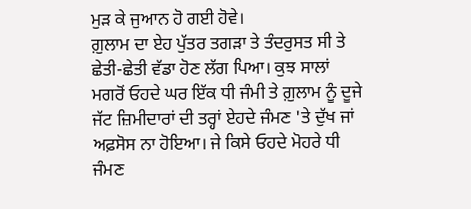ਮੁੜ ਕੇ ਜੁਆਨ ਹੋ ਗਈ ਹੋਵੇ।
ਗ਼ੁਲਾਮ ਦਾ ਏਹ ਪੁੱਤਰ ਤਗੜਾ ਤੇ ਤੰਦਰੁਸਤ ਸੀ ਤੇ ਛੇਤੀ-ਛੇਤੀ ਵੱਡਾ ਹੋਣ ਲੱਗ ਪਿਆ। ਕੁਝ ਸਾਲਾਂ ਮਗਰੋਂ ਓਹਦੇ ਘਰ ਇੱਕ ਧੀ ਜੰਮੀ ਤੇ ਗ਼ੁਲਾਮ ਨੂੰ ਦੂਜੇ ਜੱਟ ਜ਼ਿਮੀਦਾਰਾਂ ਦੀ ਤਰ੍ਹਾਂ ਏਹਦੇ ਜੰਮਣ 'ਤੇ ਦੁੱਖ ਜਾਂ ਅਫ਼ਸੋਸ ਨਾ ਹੋਇਆ। ਜੇ ਕਿਸੇ ਓਹਦੇ ਮੋਹਰੇ ਧੀ ਜੰਮਣ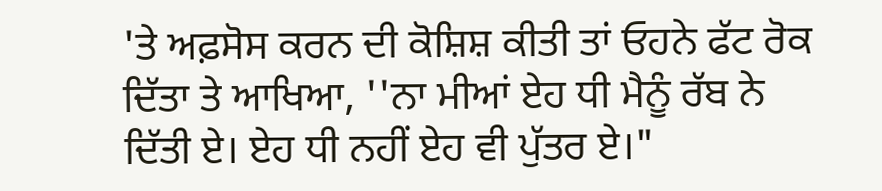'ਤੇ ਅਫ਼ਸੋਸ ਕਰਨ ਦੀ ਕੋਸ਼ਿਸ਼ ਕੀਤੀ ਤਾਂ ਓਹਨੇ ਫੱਟ ਰੋਕ ਦਿੱਤਾ ਤੇ ਆਖਿਆ, ''ਨਾ ਮੀਆਂ ਏਹ ਧੀ ਮੈਨੂੰ ਰੱਬ ਨੇ ਦਿੱਤੀ ਏ। ਏਹ ਧੀ ਨਹੀਂ ਏਹ ਵੀ ਪੁੱਤਰ ਏ।"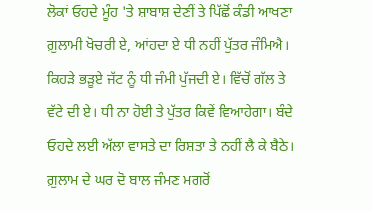ਲੋਕਾਂ ਓਹਦੇ ਮੂੰਹ 'ਤੇ ਸ਼ਾਬਾਸ਼ ਦੇਣੀਂ ਤੇ ਪਿੱਛੋਂ ਕੰਡੀ ਆਖਣਾ ਗ਼ੁਲਾਮੀ ਖੋਚਰੀ ਏ, ਆਂਹਦਾ ਏ ਧੀ ਨਹੀਂ ਪੁੱਤਰ ਜੰਮਿਐ। ਕਿਹੜੇ ਭੜੂਏ ਜੱਟ ਨੂੰ ਧੀ ਜੰਮੀ ਪੁੱਜਦੀ ਏ। ਵਿੱਚੋਂ ਗੱਲ ਤੇ ਵੱਟੇ ਦੀ ਏ। ਧੀ ਨਾ ਹੋਈ ਤੇ ਪੁੱਤਰ ਕਿਵੇਂ ਵਿਆਹੇਗਾ। ਬੰਦੇ ਓਹਦੇ ਲਈ ਅੱਲਾ ਵਾਸਤੇ ਦਾ ਰਿਸ਼ਤਾ ਤੇ ਨਹੀਂ ਲੈ ਕੇ ਬੈਠੇ।
ਗ਼ੁਲਾਮ ਦੇ ਘਰ ਦੋ ਬਾਲ ਜੰਮਣ ਮਗਰੋਂ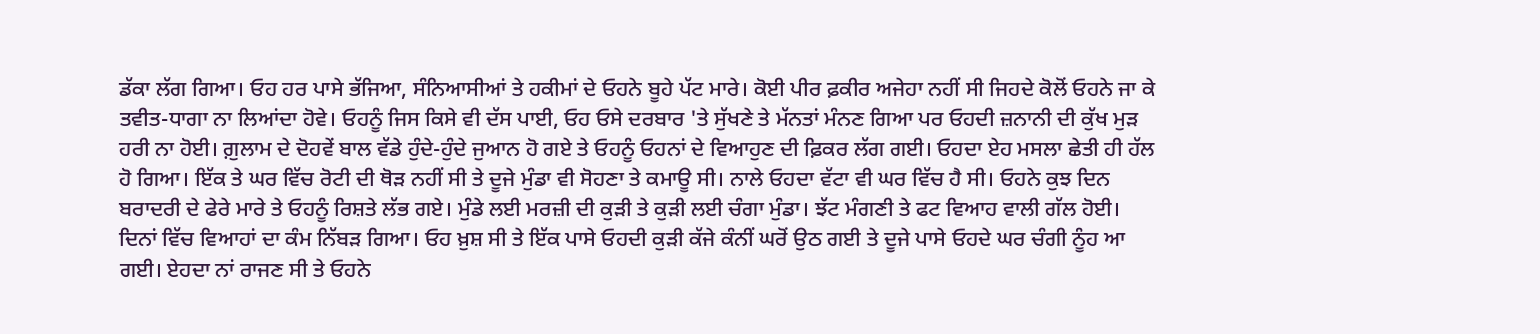ਡੱਕਾ ਲੱਗ ਗਿਆ। ਓਹ ਹਰ ਪਾਸੇ ਭੱਜਿਆ, ਸੰਨਿਆਸੀਆਂ ਤੇ ਹਕੀਮਾਂ ਦੇ ਓਹਨੇ ਬੂਹੇ ਪੱਟ ਮਾਰੇ। ਕੋਈ ਪੀਰ ਫ਼ਕੀਰ ਅਜੇਹਾ ਨਹੀਂ ਸੀ ਜਿਹਦੇ ਕੋਲੋਂ ਓਹਨੇ ਜਾ ਕੇ ਤਵੀਤ-ਧਾਗਾ ਨਾ ਲਿਆਂਦਾ ਹੋਵੇ। ਓਹਨੂੰ ਜਿਸ ਕਿਸੇ ਵੀ ਦੱਸ ਪਾਈ, ਓਹ ਓਸੇ ਦਰਬਾਰ 'ਤੇ ਸੁੱਖਣੇ ਤੇ ਮੱਨਤਾਂ ਮੰਨਣ ਗਿਆ ਪਰ ਓਹਦੀ ਜ਼ਨਾਨੀ ਦੀ ਕੁੱਖ ਮੁੜ ਹਰੀ ਨਾ ਹੋਈ। ਗ਼ੁਲਾਮ ਦੇ ਦੋਹਵੇਂ ਬਾਲ ਵੱਡੇ ਹੁੰਦੇ-ਹੁੰਦੇ ਜੁਆਨ ਹੋ ਗਏ ਤੇ ਓਹਨੂੰ ਓਹਨਾਂ ਦੇ ਵਿਆਹੁਣ ਦੀ ਫ਼ਿਕਰ ਲੱਗ ਗਈ। ਓਹਦਾ ਏਹ ਮਸਲਾ ਛੇਤੀ ਹੀ ਹੱਲ ਹੋ ਗਿਆ। ਇੱਕ ਤੇ ਘਰ ਵਿੱਚ ਰੋਟੀ ਦੀ ਥੋੜ ਨਹੀਂ ਸੀ ਤੇ ਦੂਜੇ ਮੁੰਡਾ ਵੀ ਸੋਹਣਾ ਤੇ ਕਮਾਊ ਸੀ। ਨਾਲੇ ਓਹਦਾ ਵੱਟਾ ਵੀ ਘਰ ਵਿੱਚ ਹੈ ਸੀ। ਓਹਨੇ ਕੁਝ ਦਿਨ ਬਰਾਦਰੀ ਦੇ ਫੇਰੇ ਮਾਰੇ ਤੇ ਓਹਨੂੰ ਰਿਸ਼ਤੇ ਲੱਭ ਗਏ। ਮੁੰਡੇ ਲਈ ਮਰਜ਼ੀ ਦੀ ਕੁੜੀ ਤੇ ਕੁੜੀ ਲਈ ਚੰਗਾ ਮੁੰਡਾ। ਝੱਟ ਮੰਗਣੀ ਤੇ ਫਟ ਵਿਆਹ ਵਾਲੀ ਗੱਲ ਹੋਈ। ਦਿਨਾਂ ਵਿੱਚ ਵਿਆਹਾਂ ਦਾ ਕੰਮ ਨਿੱਬੜ ਗਿਆ। ਓਹ ਖ਼ੁਸ਼ ਸੀ ਤੇ ਇੱਕ ਪਾਸੇ ਓਹਦੀ ਕੁੜੀ ਕੱਜੇ ਕੰਨੀਂ ਘਰੋਂ ਉਠ ਗਈ ਤੇ ਦੂਜੇ ਪਾਸੇ ਓਹਦੇ ਘਰ ਚੰਗੀ ਨੂੰਹ ਆ ਗਈ। ਏਹਦਾ ਨਾਂ ਰਾਜਣ ਸੀ ਤੇ ਓਹਨੇ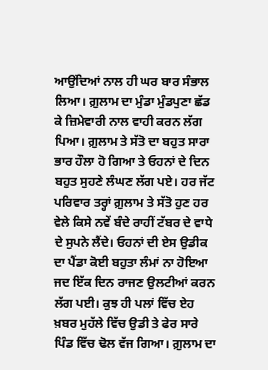ਆਉਂਦਿਆਂ ਨਾਲ ਹੀ ਘਰ ਬਾਰ ਸੰਭਾਲ ਲਿਆ। ਗ਼ੁਲਾਮ ਦਾ ਮੁੰਡਾ ਮੁੰਡਪੁਣਾ ਛੱਡ ਕੇ ਜ਼ਿਮੇਵਾਰੀ ਨਾਲ ਵਾਹੀ ਕਰਨ ਲੱਗ ਪਿਆ। ਗ਼ੁਲਾਮ ਤੇ ਸੱਤੋ ਦਾ ਬਹੁਤ ਸਾਰਾ ਭਾਰ ਹੌਲਾ ਹੋ ਗਿਆ ਤੇ ਓਹਨਾਂ ਦੇ ਦਿਨ ਬਹੁਤ ਸੁਹਣੇ ਲੰਘਣ ਲੱਗ ਪਏ। ਹਰ ਜੱਟ ਪਰਿਵਾਰ ਤਰ੍ਹਾਂ ਗ਼ੁਲਾਮ ਤੇ ਸੱਤੋ ਹੁਣ ਹਰ ਵੇਲੇ ਕਿਸੇ ਨਵੇਂ ਬੰਦੇ ਰਾਹੀਂ ਟੱਬਰ ਦੇ ਵਾਧੇ ਦੇ ਸੁਪਨੇ ਲੈਂਦੇ। ਓਹਨਾਂ ਦੀ ਏਸ ਉਡੀਕ ਦਾ ਪੈਂਡਾ ਕੋਈ ਬਹੁਤਾ ਲੰਮਾਂ ਨਾ ਹੋਇਆ ਜਦ ਇੱਕ ਦਿਨ ਰਾਜਣ ਉਲਟੀਆਂ ਕਰਨ ਲੱਗ ਪਈ। ਕੁਝ ਹੀ ਪਲਾਂ ਵਿੱਚ ਏਹ ਖ਼ਬਰ ਮੁਹੱਲੇ ਵਿੱਚ ਉਡੀ ਤੇ ਫੇਰ ਸਾਰੇ ਪਿੰਡ ਵਿੱਚ ਢੋਲ ਵੱਜ ਗਿਆ। ਗ਼ੁਲਾਮ ਦਾ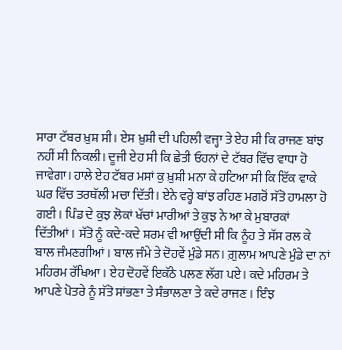ਸਾਰਾ ਟੱਬਰ ਖ਼ੁਸ਼ ਸੀ। ਏਸ ਖ਼ੁਸ਼ੀ ਦੀ ਪਹਿਲੀ ਵਜ੍ਹਾ ਤੇ ਏਹ ਸੀ ਕਿ ਰਾਜਣ ਬਾਂਝ ਨਹੀਂ ਸੀ ਨਿਕਲੀ। ਦੂਜੀ ਏਹ ਸੀ ਕਿ ਛੇਤੀ ਓਹਨਾਂ ਦੇ ਟੱਬਰ ਵਿੱਚ ਵਾਧਾ ਹੋ ਜਾਵੇਗਾ। ਹਾਲੇ ਏਹ ਟੱਬਰ ਮਸਾਂ ਕੁ ਖ਼ੁਸ਼ੀ ਮਨਾ ਕੇ ਹਟਿਆ ਸੀ ਕਿ ਇੱਕ ਵਾਕੇ ਘਰ ਵਿੱਚ ਤਰਥੱਲੀ ਮਚਾ ਦਿੱਤੀ। ਏਨੇ ਵਰ੍ਹੇ ਬਾਂਝ ਰਹਿਣ ਮਗਰੋਂ ਸੱਤੋ ਹਾਮਲਾ ਹੋ ਗਈ। ਪਿੰਡ ਦੇ ਕੁਝ ਲੋਕਾਂ ਖੱਚਾਂ ਮਾਰੀਆਂ ਤੇ ਕੁਝ ਨੇ ਆ ਕੇ ਮੁਬਾਰਕਾਂ ਦਿੱਤੀਆਂ। ਸੱਤੋ ਨੂੰ ਕਦੇ-ਕਦੇ ਸ਼ਰਮ ਵੀ ਆਉਂਦੀ ਸੀ ਕਿ ਨੂੰਹ ਤੇ ਸੱਸ ਰਲ ਕੇ ਬਾਲ ਜੰਮਣਗੀਆਂ। ਬਾਲ ਜੰਮੇ ਤੇ ਦੋਹਵੇਂ ਮੁੰਡੇ ਸਨ। ਗ਼ੁਲਾਮ ਆਪਣੇ ਮੁੰਡੇ ਦਾ ਨਾਂ ਮਹਿਰਮ ਰੱਖਿਆ। ਏਹ ਦੋਹਵੇਂ ਇਕੱਠੇ ਪਲਣ ਲੱਗ ਪਏ। ਕਦੇ ਮਹਿਰਮ ਤੇ ਆਪਣੇ ਪੋਤਰੇ ਨੂੰ ਸੱਤੋ ਸਾਂਭਣਾ ਤੇ ਸੰਭਾਲਣਾ ਤੇ ਕਦੇ ਰਾਜਣ। ਇੰਝ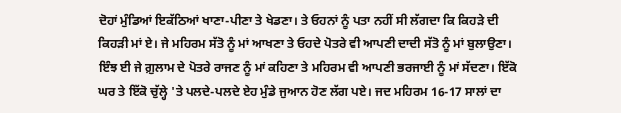ਦੋਹਾਂ ਮੁੰਡਿਆਂ ਇਕੱਠਿਆਂ ਖਾਣਾ-ਪੀਣਾ ਤੇ ਖੇਡਣਾ। ਤੇ ਓਹਨਾਂ ਨੂੰ ਪਤਾ ਨਹੀਂ ਸੀ ਲੱਗਦਾ ਕਿ ਕਿਹੜੇ ਦੀ ਕਿਹੜੀ ਮਾਂ ਏ। ਜੇ ਮਹਿਰਮ ਸੱਤੋ ਨੂੰ ਮਾਂ ਆਖਣਾ ਤੇ ਓਹਦੇ ਪੋਤਰੇ ਵੀ ਆਪਣੀ ਦਾਦੀ ਸੱਤੋ ਨੂੰ ਮਾਂ ਬੁਲਾਉਣਾ। ਇੰਝ ਈ ਜੇ ਗ਼ੁਲਾਮ ਦੇ ਪੋਤਰੇ ਰਾਜਣ ਨੂੰ ਮਾਂ ਕਹਿਣਾ ਤੇ ਮਹਿਰਮ ਵੀ ਆਪਣੀ ਭਰਜਾਈ ਨੂੰ ਮਾਂ ਸੱਦਣਾ। ਇੱਕੋ ਘਰ ਤੇ ਇੱਕੋ ਚੁੱਲ੍ਹੇ 'ਤੇ ਪਲਦੇ-ਪਲਦੇ ਏਹ ਮੁੰਡੇ ਜੁਆਨ ਹੋਣ ਲੱਗ ਪਏ। ਜਦ ਮਹਿਰਮ 16-17 ਸਾਲਾਂ ਦਾ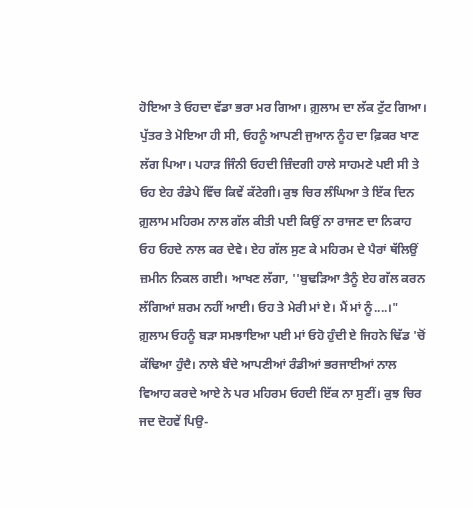ਹੋਇਆ ਤੇ ਓਹਦਾ ਵੱਡਾ ਭਰਾ ਮਰ ਗਿਆ। ਗ਼ੁਲਾਮ ਦਾ ਲੱਕ ਟੁੱਟ ਗਿਆ। ਪੁੱਤਰ ਤੇ ਮੋਇਆ ਹੀ ਸੀ, ਓਹਨੂੰ ਆਪਣੀ ਜੁਆਨ ਨੂੰਹ ਦਾ ਫ਼ਿਕਰ ਖਾਣ ਲੱਗ ਪਿਆ। ਪਹਾੜ ਜਿੰਨੀ ਓਹਦੀ ਜ਼ਿੰਦਗੀ ਹਾਲੇ ਸਾਹਮਣੇ ਪਈ ਸੀ ਤੇ ਓਹ ਏਹ ਰੰਡੇਪੇ ਵਿੱਚ ਕਿਵੇਂ ਕੱਟੇਗੀ। ਕੁਝ ਚਿਰ ਲੰਘਿਆ ਤੇ ਇੱਕ ਦਿਨ ਗ਼ੁਲਾਮ ਮਹਿਰਮ ਨਾਲ ਗੱਲ ਕੀਤੀ ਪਈ ਕਿਉਂ ਨਾ ਰਾਜਣ ਦਾ ਨਿਕਾਹ ਓਹ ਓਹਦੇ ਨਾਲ ਕਰ ਦੇਵੇ। ਏਹ ਗੱਲ ਸੁਣ ਕੇ ਮਹਿਰਮ ਦੇ ਪੈਰਾਂ ਥੱਲਿਉਂ ਜ਼ਮੀਨ ਨਿਕਲ ਗਈ। ਆਖਣ ਲੱਗਾ, ''ਬੁਢੜਿਆ ਤੈਨੂੰ ਏਹ ਗੱਲ ਕਰਨ ਲੱਗਿਆਂ ਸ਼ਰਮ ਨਹੀਂ ਆਈ। ਓਹ ਤੇ ਮੇਰੀ ਮਾਂ ਏ। ਮੈਂ ਮਾਂ ਨੂੰ....।"
ਗ਼ੁਲਾਮ ਓਹਨੂੰ ਬੜਾ ਸਮਝਾਇਆ ਪਈ ਮਾਂ ਓਹੋ ਹੁੰਦੀ ਏ ਜਿਹਨੇ ਢਿੱਡ 'ਚੋਂ ਕੱਢਿਆ ਹੁੰਦੈ। ਨਾਲੇ ਬੰਦੇ ਆਪਣੀਆਂ ਰੰਡੀਆਂ ਭਰਜਾਈਆਂ ਨਾਲ ਵਿਆਹ ਕਰਦੇ ਆਏ ਨੇ ਪਰ ਮਹਿਰਮ ਓਹਦੀ ਇੱਕ ਨਾ ਸੁਣੀਂ। ਕੁਝ ਚਿਰ ਜਦ ਦੋਹਵੇਂ ਪਿਉ-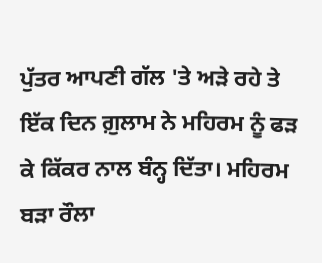ਪੁੱਤਰ ਆਪਣੀ ਗੱਲ 'ਤੇ ਅੜੇ ਰਹੇ ਤੇ ਇੱਕ ਦਿਨ ਗ਼ੁਲਾਮ ਨੇ ਮਹਿਰਮ ਨੂੰ ਫੜ ਕੇ ਕਿੱਕਰ ਨਾਲ ਬੰਨ੍ਹ ਦਿੱਤਾ। ਮਹਿਰਮ ਬੜਾ ਰੌਲਾ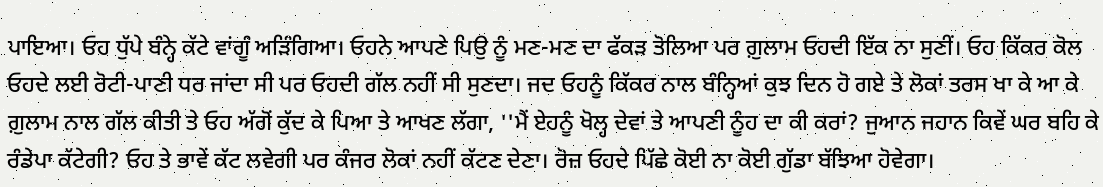ਪਾਇਆ। ਓਹ ਧੁੱਪੇ ਬੰਨ੍ਹੇ ਕੱਟੇ ਵਾਂਗੂੰ ਅੜਿੰਗਿਆ। ਓਹਨੇ ਆਪਣੇ ਪਿਉ ਨੂੰ ਮਣ-ਮਣ ਦਾ ਫੱਕੜ ਤੋਲਿਆ ਪਰ ਗ਼ੁਲਾਮ ਓਹਦੀ ਇੱਕ ਨਾ ਸੁਣੀਂ। ਓਹ ਕਿੱਕਰ ਕੋਲ ਓਹਦੇ ਲਈ ਰੋਟੀ-ਪਾਣੀ ਧਰ ਜਾਂਦਾ ਸੀ ਪਰ ਓਹਦੀ ਗੱਲ ਨਹੀਂ ਸੀ ਸੁਣਦਾ। ਜਦ ਓਹਨੂੰ ਕਿੱਕਰ ਨਾਲ ਬੰਨ੍ਹਿਆਂ ਕੁਝ ਦਿਨ ਹੋ ਗਏ ਤੇ ਲੋਕਾਂ ਤਰਸ ਖਾ ਕੇ ਆ ਕੇ ਗ਼ੁਲਾਮ ਨਾਲ ਗੱਲ ਕੀਤੀ ਤੇ ਓਹ ਅੱਗੋਂ ਕੁੱਦ ਕੇ ਪਿਆ ਤੇ ਆਖਣ ਲੱਗਾ, ''ਮੈਂ ਏਹਨੂੰ ਖੋਲ੍ਹ ਦੇਵਾਂ ਤੇ ਆਪਣੀ ਨੂੰਹ ਦਾ ਕੀ ਕਰਾਂ? ਜੁਆਨ ਜਹਾਨ ਕਿਵੇਂ ਘਰ ਬਹਿ ਕੇ ਰੰਡੇਪਾ ਕੱਟੇਗੀ? ਓਹ ਤੇ ਭਾਵੇਂ ਕੱਟ ਲਵੇਗੀ ਪਰ ਕੰਜਰ ਲੋਕਾਂ ਨਹੀਂ ਕੱਟਣ ਦੇਣਾ। ਰੋਜ਼ ਓਹਦੇ ਪਿੱਛੇ ਕੋਈ ਨਾ ਕੋਈ ਗੁੱਡਾ ਬੱਝਿਆ ਹੋਵੇਗਾ।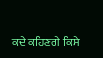ਕਦੇ ਕਹਿਣਗੇ ਕਿਸੇ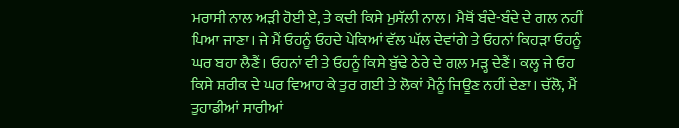ਮਰਾਸੀ ਨਾਲ ਅੜੀ ਹੋਈ ਏ, ਤੇ ਕਦੀ ਕਿਸੇ ਮੁਸੱਲੀ ਨਾਲ। ਮੈਥੋਂ ਬੰਦੇ-ਬੰਦੇ ਦੇ ਗਲ ਨਹੀਂ ਪਿਆ ਜਾਣਾ। ਜੇ ਮੈਂ ਓਹਨੂੰ ਓਹਦੇ ਪੇਕਿਆਂ ਵੱਲ ਘੱਲ ਦੇਵਾਂਗੇ ਤੇ ਓਹਨਾਂ ਕਿਹੜਾ ਓਹਨੂੰ ਘਰ ਬਹਾ ਲੈਣੈਂ। ਓਹਨਾਂ ਵੀ ਤੇ ਓਹਨੂੰ ਕਿਸੇ ਬੁੱਢੇ ਠੇਰੇ ਦੇ ਗਲ਼ ਮੜ੍ਹ ਦੇਣੈਂ। ਕਲ੍ਹ ਜੇ ਓਹ ਕਿਸੇ ਸ਼ਰੀਕ ਦੇ ਘਰ ਵਿਆਹ ਕੇ ਤੁਰ ਗਈ ਤੇ ਲੋਕਾਂ ਮੈਨੂੰ ਜਿਊਣ ਨਹੀਂ ਦੇਣਾ। ਚੱਲੋ, ਮੈਂ ਤੁਹਾਡੀਆਂ ਸਾਰੀਆਂ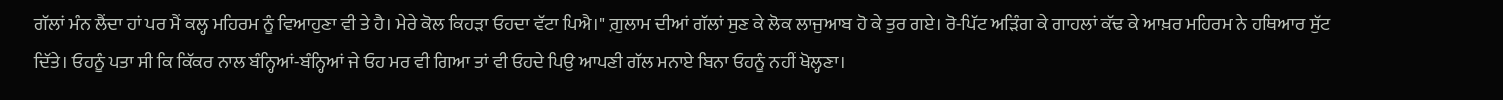ਗੱਲਾਂ ਮੰਨ ਲੈਂਦਾ ਹਾਂ ਪਰ ਮੈਂ ਕਲ੍ਹ ਮਹਿਰਮ ਨੂੰ ਵਿਆਹੁਣਾ ਵੀ ਤੇ ਹੈ। ਮੇਰੇ ਕੋਲ ਕਿਹੜਾ ਓਹਦਾ ਵੱਟਾ ਪਿਐ।" ਗ਼ੁਲਾਮ ਦੀਆਂ ਗੱਲਾਂ ਸੁਣ ਕੇ ਲੋਕ ਲਾਜੁਆਬ ਹੋ ਕੇ ਤੁਰ ਗਏ। ਰੋ-ਪਿੱਟ ਅੜਿੰਗ ਕੇ ਗਾਹਲਾਂ ਕੱਢ ਕੇ ਆਖ਼ਰ ਮਹਿਰਮ ਨੇ ਹਥਿਆਰ ਸੁੱਟ ਦਿੱਤੇ। ਓਹਨੂੰ ਪਤਾ ਸੀ ਕਿ ਕਿੱਕਰ ਨਾਲ ਬੰਨ੍ਹਿਆਂ-ਬੰਨ੍ਹਿਆਂ ਜੇ ਓਹ ਮਰ ਵੀ ਗਿਆ ਤਾਂ ਵੀ ਓਹਦੇ ਪਿਉ ਆਪਣੀ ਗੱਲ ਮਨਾਏ ਬਿਨਾ ਓਹਨੂੰ ਨਹੀਂ ਖੋਲ੍ਹਣਾ।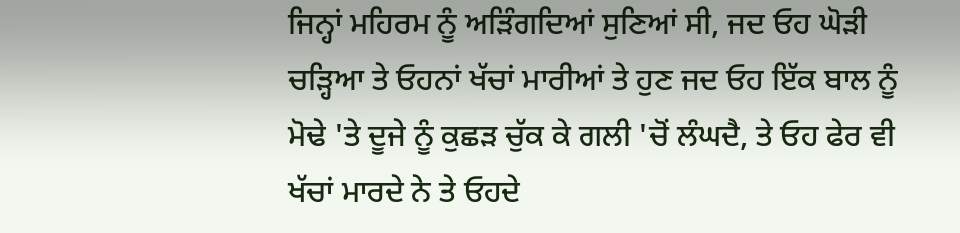ਜਿਨ੍ਹਾਂ ਮਹਿਰਮ ਨੂੰ ਅੜਿੰਗਦਿਆਂ ਸੁਣਿਆਂ ਸੀ, ਜਦ ਓਹ ਘੋੜੀ ਚੜ੍ਹਿਆ ਤੇ ਓਹਨਾਂ ਖੱਚਾਂ ਮਾਰੀਆਂ ਤੇ ਹੁਣ ਜਦ ਓਹ ਇੱਕ ਬਾਲ ਨੂੰ ਮੋਢੇ 'ਤੇ ਦੂਜੇ ਨੂੰ ਕੁਛੜ ਚੁੱਕ ਕੇ ਗਲੀ 'ਚੋਂ ਲੰਘਦੈ, ਤੇ ਓਹ ਫੇਰ ਵੀ ਖੱਚਾਂ ਮਾਰਦੇ ਨੇ ਤੇ ਓਹਦੇ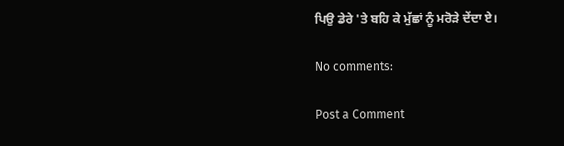ਪਿਉ ਡੇਰੇ 'ਤੇ ਬਹਿ ਕੇ ਮੁੱਛਾਂ ਨੂੰ ਮਰੋੜੇ ਦੇਂਦਾ ਏ।

No comments:

Post a Comment